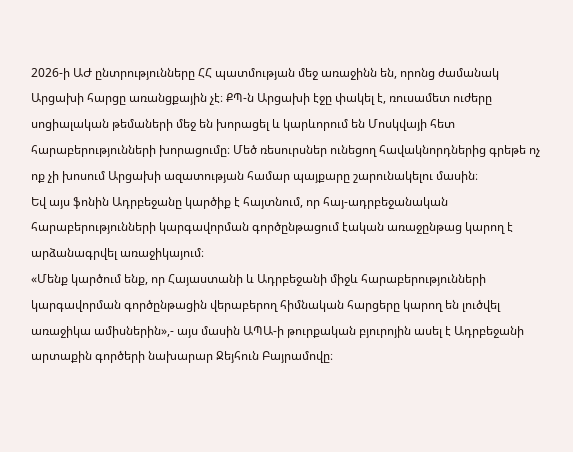2026-ի ԱԺ ընտրությունները ՀՀ պատմության մեջ առաջինն են, որոնց ժամանակ Արցախի հարցը առանցքային չէ։ ՔՊ-ն Արցախի էջը փակել է, ռուսամետ ուժերը սոցիալական թեմաների մեջ են խորացել և կարևորում են Մոսկվայի հետ հարաբերությունների խորացումը։ Մեծ ռեսուրսներ ունեցող հավակնորդներից գրեթե ոչ ոք չի խոսում Արցախի ազատության համար պայքարը շարունակելու մասին։
Եվ այս ֆոնին Ադրբեջանը կարծիք է հայտնում, որ հայ-ադրբեջանական հարաբերությունների կարգավորման գործընթացում էական առաջընթաց կարող է արձանագրվել առաջիկայում։
«Մենք կարծում ենք, որ Հայաստանի և Ադրբեջանի միջև հարաբերությունների կարգավորման գործընթացին վերաբերող հիմնական հարցերը կարող են լուծվել առաջիկա ամիսներին»,- այս մասին ԱՊԱ-ի թուրքական բյուրոյին ասել է Ադրբեջանի արտաքին գործերի նախարար Ջեյհուն Բայրամովը։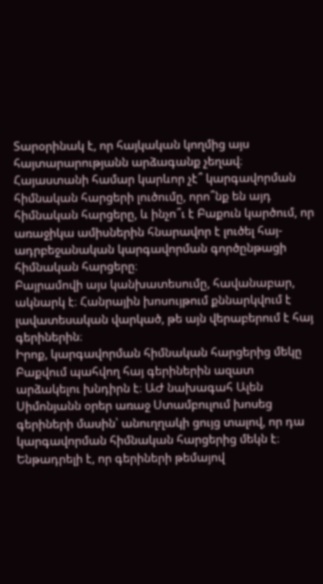Տարօրինակ է, որ հայկական կողմից այս հայտարարությանն արձագանք չեղավ։ Հայաստանի համար կարևոր չէ՞ կարգավորման հիմնական հարցերի լուծումը, որո՞նք են այդ հիմնական հարցերը, և ինչո՞ւ է Բաքուն կարծում, որ առաջիկա ամիսներին հնարավոր է լուծել հայ-ադրբեջանական կարգավորման գործընթացի հիմնական հարցերը։
Բայրամովի այս կանխատեսումը, հավանաբար, ակնարկ է։ Հանրային խոսույթում քննարկվում է լավատեսական վարկած, թե այն վերաբերում է հայ գերիներին։
Իրոք, կարգավորման հիմնական հարցերից մեկը Բաքվում պահվող հայ գերիներին ազատ արձակելու խնդիրն է։ ԱԺ նախագահ Ալեն Սիմոնյանն օրեր առաջ Ստամբուլում խոսեց գերիների մասին՝ անուղղակի ցույց տալով, որ դա կարգավորման հիմնական հարցերից մեկն է։ Ենթադրելի է, որ գերիների թեմայով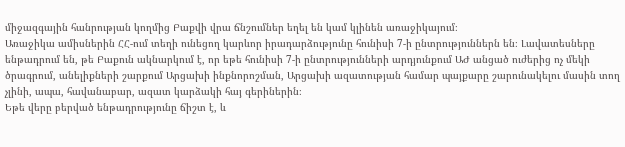միջազգային հանրության կողմից Բաքվի վրա ճնշումներ եղել են կամ կլինեն առաջիկայում։
Առաջիկա ամիսներին ՀՀ-ում տեղի ունեցող կարևոր իրադարձությունը հունիսի 7-ի ընտրություններն են։ Լավատեսները ենթադրում են, թե Բաքուն ակնարկում է, որ եթե հունիսի 7-ի ընտրությունների արդյունքում ԱԺ անցած ուժերից ոչ մեկի ծրագրում, անելիքների շարքում Արցախի ինքնորոշման, Արցախի ազատության համար պայքարը շարունակելու մասին տող չլինի, ապա, հավանաբար, ազատ կարձակի հայ գերիներին։
Եթե վերը բերված ենթադրությունը ճիշտ է, և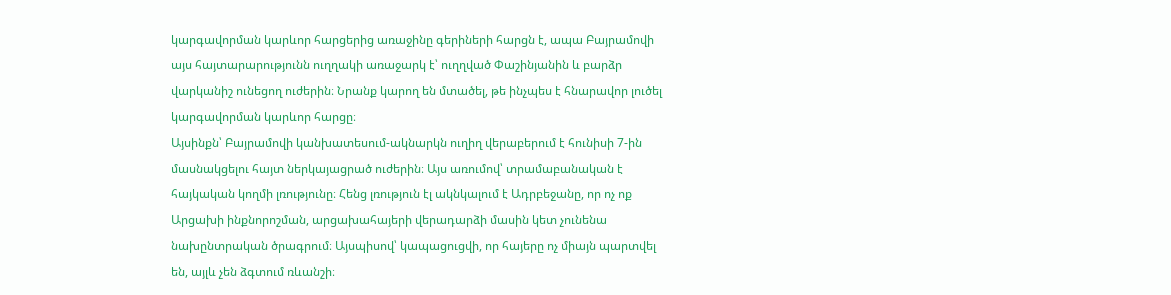կարգավորման կարևոր հարցերից առաջինը գերիների հարցն է, ապա Բայրամովի այս հայտարարությունն ուղղակի առաջարկ է՝ ուղղված Փաշինյանին և բարձր վարկանիշ ունեցող ուժերին։ Նրանք կարող են մտածել, թե ինչպես է հնարավոր լուծել կարգավորման կարևոր հարցը։
Այսինքն՝ Բայրամովի կանխատեսում-ակնարկն ուղիղ վերաբերում է հունիսի 7-ին մասնակցելու հայտ ներկայացրած ուժերին։ Այս առումով՝ տրամաբանական է հայկական կողմի լռությունը։ Հենց լռություն էլ ակնկալում է Ադրբեջանը, որ ոչ ոք Արցախի ինքնորոշման, արցախահայերի վերադարձի մասին կետ չունենա նախընտրական ծրագրում։ Այսպիսով՝ կապացուցվի, որ հայերը ոչ միայն պարտվել են, այլև չեն ձգտում ռևանշի։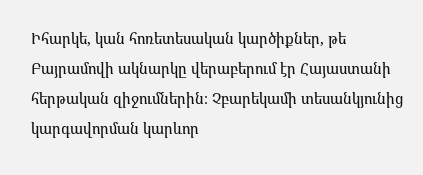Իհարկե, կան հոռետեսական կարծիքներ, թե Բայրամովի ակնարկը վերաբերում էր Հայաստանի հերթական զիջումներին։ Չբարեկամի տեսանկյունից կարգավորման կարևոր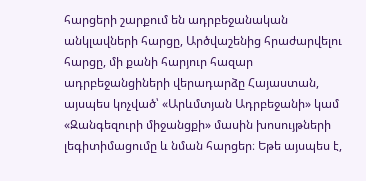հարցերի շարքում են ադրբեջանական անկլավների հարցը, Արծվաշենից հրաժարվելու հարցը, մի քանի հարյուր հազար ադրբեջանցիների վերադարձը Հայաստան, այսպես կոչված՝ «Արևմտյան Ադրբեջանի» կամ «Զանգեզուրի միջանցքի» մասին խոսույթների լեգիտիմացումը և նման հարցեր։ Եթե այսպես է,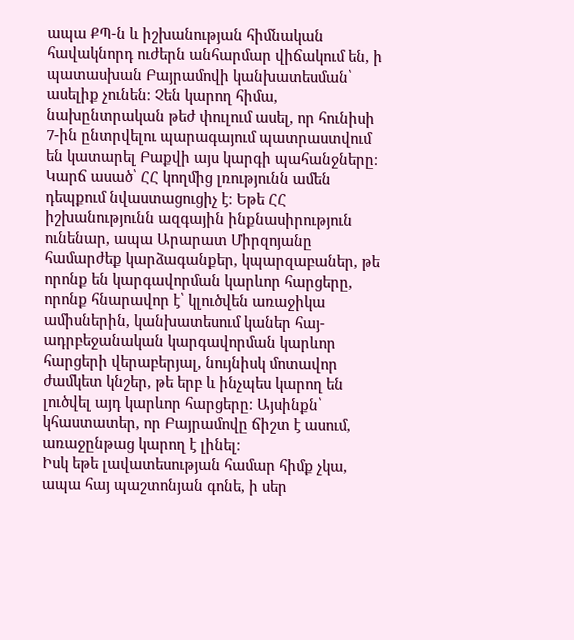ապա ՔՊ-ն և իշխանության հիմնական հավակնորդ ուժերն անհարմար վիճակում են, ի պատասխան Բայրամովի կանխատեսման՝ ասելիք չունեն։ Չեն կարող հիմա, նախընտրական թեժ փուլում ասել, որ հունիսի 7-ին ընտրվելու պարագայում պատրաստվում են կատարել Բաքվի այս կարգի պահանջները։
Կարճ ասած՝ ՀՀ կողմից լռությունն ամեն դեպքում նվաստացուցիչ է։ Եթե ՀՀ իշխանությունն ազգային ինքնասիրություն ունենար, ապա Արարատ Միրզոյանը համարժեք կարձագանքեր, կպարզաբաներ, թե որոնք են կարգավորման կարևոր հարցերը, որոնք հնարավոր է՝ կլուծվեն առաջիկա ամիսներին, կանխատեսում կաներ հայ-ադրբեջանական կարգավորման կարևոր հարցերի վերաբերյալ, նույնիսկ մոտավոր ժամկետ կնշեր, թե երբ և ինչպես կարող են լուծվել այդ կարևոր հարցերը։ Այսինքն՝ կհաստատեր, որ Բայրամովը ճիշտ է ասում, առաջընթաց կարող է լինել։
Իսկ եթե լավատեսության համար հիմք չկա, ապա հայ պաշտոնյան գոնե, ի սեր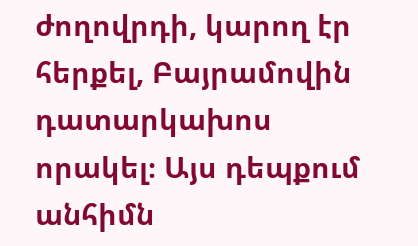ժողովրդի, կարող էր հերքել, Բայրամովին դատարկախոս որակել։ Այս դեպքում անհիմն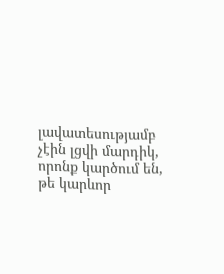լավատեսությամբ չէին լցվի մարդիկ, որոնք կարծում են, թե կարևոր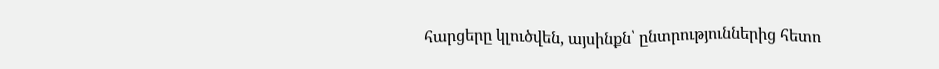հարցերը կլուծվեն, այսինքն՝ ընտրություններից հետո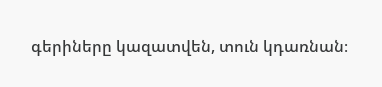գերիները կազատվեն, տուն կդառնան։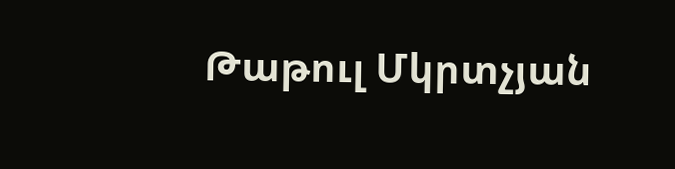Թաթուլ Մկրտչյան